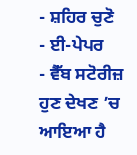- ਸ਼ਹਿਰ ਚੁਣੋ
- ਈ-ਪੇਪਰ
- ਵੈੱਬ ਸਟੋਰੀਜ਼
ਹੁਣ ਦੇਖਣ ’ਚ ਆਇਆ ਹੈ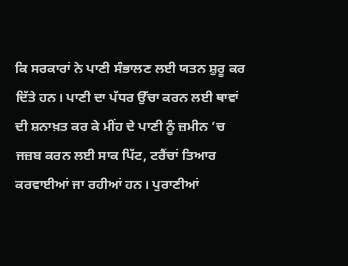ਕਿ ਸਰਕਾਰਾਂ ਨੇ ਪਾਣੀ ਸੰਭਾਲਣ ਲਈ ਯਤਨ ਸ਼ੁਰੂ ਕਰ ਦਿੱਤੇ ਹਨ। ਪਾਣੀ ਦਾ ਪੱਧਰ ਉੱਚਾ ਕਰਨ ਲਈ ਥਾਵਾਂ ਦੀ ਸ਼ਨਾਖ਼ਤ ਕਰ ਕੇ ਮੀਂਹ ਦੇ ਪਾਣੀ ਨੂੰ ਜ਼ਮੀਨ ’ਚ ਜਜ਼ਬ ਕਰਨ ਲਈ ਸਾਕ ਪਿੱਟ, ਟਰੈਂਚਾਂ ਤਿਆਰ ਕਰਵਾਈਆਂ ਜਾ ਰਹੀਆਂ ਹਨ। ਪੁਰਾਣੀਆਂ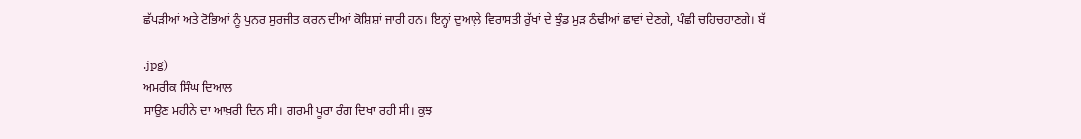ਛੱਪੜੀਆਂ ਅਤੇ ਟੋਭਿਆਂ ਨੂੰ ਪੁਨਰ ਸੁਰਜੀਤ ਕਰਨ ਦੀਆਂ ਕੋਸ਼ਿਸ਼ਾਂ ਜਾਰੀ ਹਨ। ਇਨ੍ਹਾਂ ਦੁਆਲ਼ੇ ਵਿਰਾਸਤੀ ਰੁੱਖਾਂ ਦੇ ਝੁੰਡ ਮੁੜ ਠੰਢੀਆਂ ਛਾਵਾਂ ਦੇਣਗੇ, ਪੰਛੀ ਚਹਿਚਹਾਣਗੇ। ਬੱ

.jpg)
ਅਮਰੀਕ ਸਿੰਘ ਦਿਆਲ
ਸਾਉਣ ਮਹੀਨੇ ਦਾ ਆਖ਼ਰੀ ਦਿਨ ਸੀ। ਗਰਮੀ ਪੂਰਾ ਰੰਗ ਦਿਖਾ ਰਹੀ ਸੀ। ਕੁਝ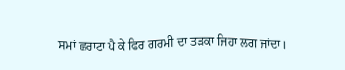ਸਮਾਂ ਛਰਾਟਾ ਪੈ ਕੇ ਫਿਰ ਗਰਮੀ ਦਾ ਤੜਕਾ ਜਿਹਾ ਲਗ ਜਾਂਦਾ।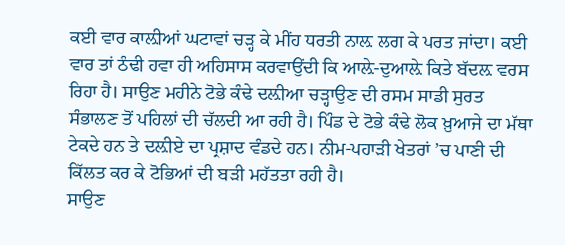ਕਈ ਵਾਰ ਕਾਲ਼ੀਆਂ ਘਟਾਵਾਂ ਚੜ੍ਹ ਕੇ ਮੀਂਹ ਧਰਤੀ ਨਾਲ਼ ਲਗ ਕੇ ਪਰਤ ਜਾਂਦਾ। ਕਈ ਵਾਰ ਤਾਂ ਠੰਢੀ ਹਵਾ ਹੀ ਅਹਿਸਾਸ ਕਰਵਾਉਂਦੀ ਕਿ ਆਲ਼ੇ-ਦੁਆਲ਼ੇ ਕਿਤੇ ਬੱਦਲ਼ ਵਰਸ ਰਿਹਾ ਹੈ। ਸਾਉਣ ਮਹੀਨੇ ਟੋਭੇ ਕੰਢੇ ਦਲ਼ੀਆ ਚੜ੍ਹਾਉਣ ਦੀ ਰਸਮ ਸਾਡੀ ਸੁਰਤ ਸੰਭਾਲਣ ਤੋਂ ਪਹਿਲਾਂ ਦੀ ਚੱਲਦੀ ਆ ਰਹੀ ਹੈ। ਪਿੰਡ ਦੇ ਟੋਭੇ ਕੰਢੇ ਲੋਕ ਖ਼ੁਆਜੇ ਦਾ ਮੱਥਾ ਟੇਕਦੇ ਹਨ ਤੇ ਦਲ਼ੀਏ ਦਾ ਪ੍ਰਸ਼ਾਦ ਵੰਡਦੇ ਹਨ। ਨੀਮ-ਪਹਾੜੀ ਖੇਤਰਾਂ ’ਚ ਪਾਣੀ ਦੀ ਕਿੱਲਤ ਕਰ ਕੇ ਟੋਭਿਆਂ ਦੀ ਬੜੀ ਮਹੱਤਤਾ ਰਹੀ ਹੈ।
ਸਾਉਣ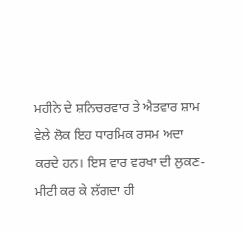ਮਹੀਨੇ ਦੇ ਸ਼ਨਿਚਰਵਾਰ ਤੇ ਐਤਵਾਰ ਸ਼ਾਮ ਵੇਲੇ ਲੋਕ ਇਹ ਧਾਰਮਿਕ ਰਸਮ ਅਦਾ ਕਰਦੇ ਹਨ। ਇਸ ਵਾਰ ਵਰਖਾ ਦੀ ਲੁਕਣ-ਮੀਟੀ ਕਰ ਕੇ ਲੱਗਦਾ ਹੀ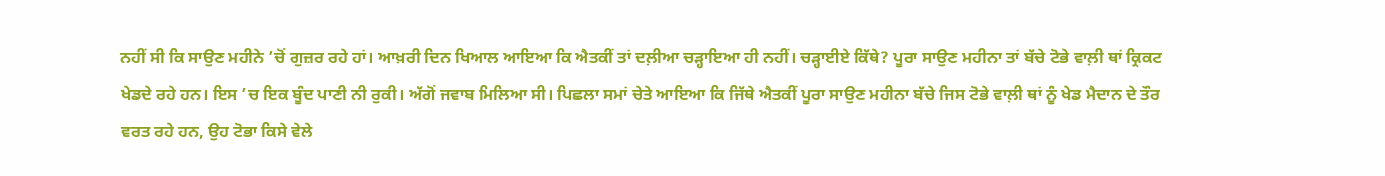ਨਹੀਂ ਸੀ ਕਿ ਸਾਉਣ ਮਹੀਨੇ ’ਚੋਂ ਗੁਜ਼ਰ ਰਹੇ ਹਾਂ। ਆਖ਼ਰੀ ਦਿਨ ਖਿਆਲ ਆਇਆ ਕਿ ਐਤਕੀਂ ਤਾਂ ਦਲ਼ੀਆ ਚੜ੍ਹਾਇਆ ਹੀ ਨਹੀਂ। ਚੜ੍ਹਾਈਏ ਕਿੱਥੇ? ਪੂਰਾ ਸਾਉਣ ਮਹੀਨਾ ਤਾਂ ਬੱਚੇ ਟੋਭੇ ਵਾਲ਼ੀ ਥਾਂ ਕ੍ਰਿਕਟ ਖੇਡਦੇ ਰਹੇ ਹਨ। ਇਸ ’ਚ ਇਕ ਬੂੰਦ ਪਾਣੀ ਨੀ ਰੁਕੀ। ਅੱਗੋਂ ਜਵਾਬ ਮਿਲਿਆ ਸੀ। ਪਿਛਲਾ ਸਮਾਂ ਚੇਤੇ ਆਇਆ ਕਿ ਜਿੱਥੇ ਐਤਕੀਂ ਪੂਰਾ ਸਾਉਣ ਮਹੀਨਾ ਬੱਚੇ ਜਿਸ ਟੋਭੇ ਵਾਲ਼ੀ ਥਾਂ ਨੂੰ ਖੇਡ ਮੈਦਾਨ ਦੇ ਤੌਰ ਵਰਤ ਰਹੇ ਹਨ, ਉਹ ਟੋਭਾ ਕਿਸੇ ਵੇਲੇ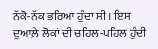ਨੱਕੋ-ਨੱਕ ਭਰਿਆ ਹੁੰਦਾ ਸੀ। ਇਸ ਦੁਆਲ਼ੇ ਲੋਕਾਂ ਦੀ ਚਹਿਲ-ਪਹਿਲ ਹੁੰਦੀ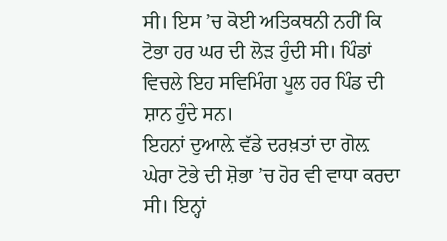ਸੀ। ਇਸ ’ਚ ਕੋਈ ਅਤਿਕਥਨੀ ਨਹੀਂ ਕਿ ਟੋਭਾ ਹਰ ਘਰ ਦੀ ਲੋੜ ਹੁੰਦੀ ਸੀ। ਪਿੰਡਾਂ ਵਿਚਲੇ ਇਹ ਸਵਿਮਿੰਗ ਪੂਲ ਹਰ ਪਿੰਡ ਦੀ ਸ਼ਾਨ ਹੁੰਦੇ ਸਨ।
ਇਹਨਾਂ ਦੁਆਲ਼ੇ ਵੱਡੇ ਦਰਖ਼ਤਾਂ ਦਾ ਗੋਲ਼ ਘੇਰਾ ਟੋਭੇ ਦੀ ਸ਼ੋਭਾ ’ਚ ਹੋਰ ਵੀ ਵਾਧਾ ਕਰਦਾ ਸੀ। ਇਨ੍ਹਾਂ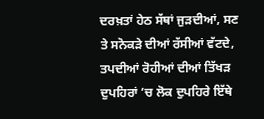ਦਰਖ਼ਤਾਂ ਹੇਠ ਸੱਥਾਂ ਜੁੜਦੀਆਂ, ਸਣ ਤੇ ਸਨੋਕੜੇ ਦੀਆਂ ਰੱਸੀਆਂ ਵੱਟਦੇ, ਤਪਦੀਆਂ ਰੋਹੀਆਂ ਦੀਆਂ ਤਿੱਖੜ ਦੁਪਹਿਰਾਂ ’ਚ ਲੋਕ ਦੁਪਹਿਰੇ ਇੱਥੇ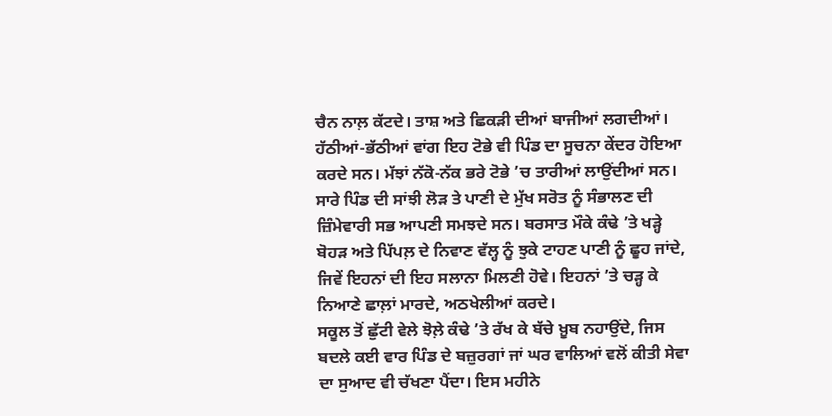ਚੈਨ ਨਾਲ਼ ਕੱਟਦੇ। ਤਾਸ਼ ਅਤੇ ਛਿਕੜੀ ਦੀਆਂ ਬਾਜੀਆਂ ਲਗਦੀਆਂ। ਹੱਠੀਆਂ-ਭੱਠੀਆਂ ਵਾਂਗ ਇਹ ਟੋਭੇ ਵੀ ਪਿੰਡ ਦਾ ਸੂਚਨਾ ਕੇਂਦਰ ਹੋਇਆ ਕਰਦੇ ਸਨ। ਮੱਝਾਂ ਨੱਕੋ-ਨੱਕ ਭਰੇ ਟੋਭੇ ’ਚ ਤਾਰੀਆਂ ਲਾਉਂਦੀਆਂ ਸਨ। ਸਾਰੇ ਪਿੰਡ ਦੀ ਸਾਂਝੀ ਲੋੜ ਤੇ ਪਾਣੀ ਦੇ ਮੁੱਖ ਸਰੋਤ ਨੂੰ ਸੰਭਾਲਣ ਦੀ ਜ਼ਿੰਮੇਵਾਰੀ ਸਭ ਆਪਣੀ ਸਮਝਦੇ ਸਨ। ਬਰਸਾਤ ਮੌਕੇ ਕੰਢੇ ’ਤੇ ਖੜ੍ਹੇ ਬੋਹੜ ਅਤੇ ਪਿੱਪਲ਼ ਦੇ ਨਿਵਾਣ ਵੱਲ੍ਹ ਨੂੰ ਝੁਕੇ ਟਾਹਣ ਪਾਣੀ ਨੂੰ ਛੂਹ ਜਾਂਦੇ, ਜਿਵੇਂ ਇਹਨਾਂ ਦੀ ਇਹ ਸਲਾਨਾ ਮਿਲਣੀ ਹੋਵੇ। ਇਹਨਾਂ ’ਤੇ ਚੜ੍ਹ ਕੇ ਨਿਆਣੇ ਛਾਲ਼ਾਂ ਮਾਰਦੇ, ਅਠਖੇਲੀਆਂ ਕਰਦੇ।
ਸਕੂਲ ਤੋਂ ਛੁੱਟੀ ਵੇਲੇ ਝੋਲ਼ੇ ਕੰਢੇ ’ਤੇ ਰੱਖ ਕੇ ਬੱਚੇ ਖ਼ੂਬ ਨਹਾਉਂਦੇ, ਜਿਸ ਬਦਲੇ ਕਈ ਵਾਰ ਪਿੰਡ ਦੇ ਬਜ਼ੁਰਗਾਂ ਜਾਂ ਘਰ ਵਾਲਿਆਂ ਵਲੋਂ ਕੀਤੀ ਸੇਵਾ ਦਾ ਸੁਆਦ ਵੀ ਚੱਖਣਾ ਪੈਂਦਾ। ਇਸ ਮਹੀਨੇ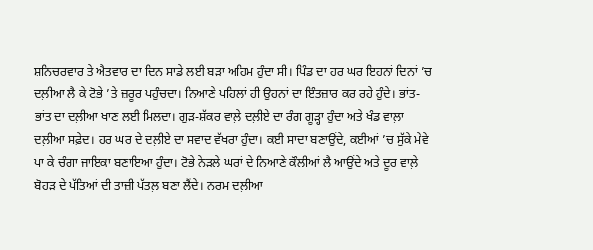ਸ਼ਨਿਚਰਵਾਰ ਤੇ ਐਤਵਾਰ ਦਾ ਦਿਨ ਸਾਡੇ ਲਈ ਬੜਾ ਅਹਿਮ ਹੁੰਦਾ ਸੀ। ਪਿੰਡ ਦਾ ਹਰ ਘਰ ਇਹਨਾਂ ਦਿਨਾਂ ’ਚ ਦਲ਼ੀਆ ਲੈ ਕੇ ਟੋਭੇ ’ਤੇ ਜ਼ਰੂਰ ਪਹੁੰਚਦਾ। ਨਿਆਣੇ ਪਹਿਲਾਂ ਹੀ ਉਹਨਾਂ ਦਾ ਇੰਤਜ਼ਾਰ ਕਰ ਰਹੇ ਹੁੰਦੇ। ਭਾਂਤ-ਭਾਂਤ ਦਾ ਦਲ਼ੀਆ ਖਾਣ ਲਈ ਮਿਲਦਾ। ਗੁੜ-ਸ਼ੱਕਰ ਵਾਲ਼ੇ ਦਲ਼ੀਏ ਦਾ ਰੰਗ ਗੂੜ੍ਹਾ ਹੁੰਦਾ ਅਤੇ ਖੰਡ ਵਾਲ਼ਾ ਦਲ਼ੀਆ ਸਫ਼ੇਦ। ਹਰ ਘਰ ਦੇ ਦਲ਼ੀਏ ਦਾ ਸਵਾਦ ਵੱਖਰਾ ਹੁੰਦਾ। ਕਈ ਸਾਦਾ ਬਣਾਉਂਦੇ, ਕਈਆਂ ’ਚ ਸੁੱਕੇ ਮੇਵੇ ਪਾ ਕੇ ਚੰਗਾ ਜਾਇਕਾ ਬਣਾਇਆ ਹੁੰਦਾ। ਟੋਭੇ ਨੇੜਲੇ ਘਰਾਂ ਦੇ ਨਿਆਣੇ ਕੌਲੀਆਂ ਲੈ ਆਉਂਦੇ ਅਤੇ ਦੂਰ ਵਾਲ਼ੇ ਬੋਹੜ ਦੇ ਪੱਤਿਆਂ ਦੀ ਤਾਜ਼ੀ ਪੱਤਲ਼ ਬਣਾ ਲੈਂਦੇ। ਨਰਮ ਦਲ਼ੀਆ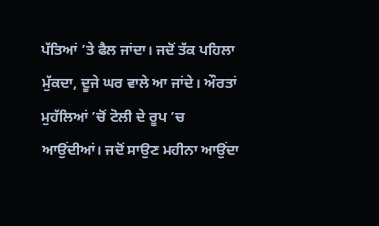ਪੱਤਿਆਂ ’ਤੇ ਫੈਲ ਜਾਂਦਾ। ਜਦੋਂ ਤੱਕ ਪਹਿਲਾ ਮੁੱਕਦਾ, ਦੂਜੇ ਘਰ ਵਾਲੇ ਆ ਜਾਂਦੇ। ਔਰਤਾਂ ਮੁਹੱਲਿਆਂ ’ਚੋਂ ਟੋਲੀ ਦੇ ਰੂਪ ’ਚ ਆਉਂਦੀਆਂ। ਜਦੋਂ ਸਾਉਣ ਮਹੀਨਾ ਆਉਂਦਾ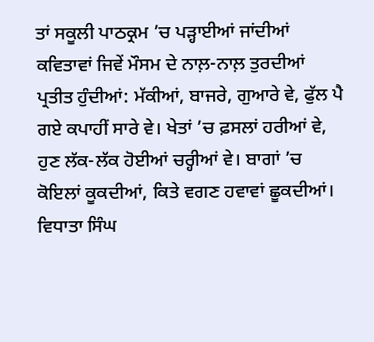ਤਾਂ ਸਕੂਲੀ ਪਾਠਕ੍ਰਮ ’ਚ ਪੜ੍ਹਾਈਆਂ ਜਾਂਦੀਆਂ ਕਵਿਤਾਵਾਂ ਜਿਵੇਂ ਮੌਸਮ ਦੇ ਨਾਲ਼-ਨਾਲ਼ ਤੁਰਦੀਆਂ ਪ੍ਰਤੀਤ ਹੁੰਦੀਆਂ: ਮੱਕੀਆਂ, ਬਾਜਰੇ, ਗੁਆਰੇ ਵੇ, ਫੁੱਲ ਪੈ ਗਏ ਕਪਾਹੀਂ ਸਾਰੇ ਵੇ। ਖੇਤਾਂ ’ਚ ਫ਼ਸਲਾਂ ਹਰੀਆਂ ਵੇ, ਹੁਣ ਲੱਕ-ਲੱਕ ਹੋਈਆਂ ਚਰ੍ਹੀਆਂ ਵੇ। ਬਾਗਾਂ ’ਚ ਕੋਇਲਾਂ ਕੂਕਦੀਆਂ, ਕਿਤੇ ਵਗਣ ਹਵਾਵਾਂ ਛੂਕਦੀਆਂ। ਵਿਧਾਤਾ ਸਿੰਘ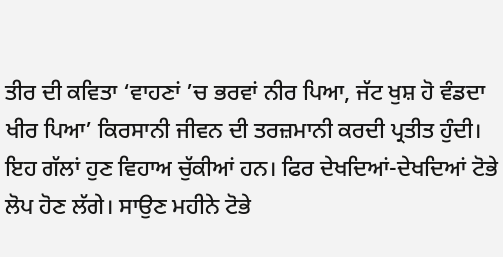ਤੀਰ ਦੀ ਕਵਿਤਾ ‘ਵਾਹਣਾਂ ’ਚ ਭਰਵਾਂ ਨੀਰ ਪਿਆ, ਜੱਟ ਖੁਸ਼ ਹੋ ਵੰਡਦਾ ਖੀਰ ਪਿਆ’ ਕਿਰਸਾਨੀ ਜੀਵਨ ਦੀ ਤਰਜ਼ਮਾਨੀ ਕਰਦੀ ਪ੍ਰਤੀਤ ਹੁੰਦੀ। ਇਹ ਗੱਲਾਂ ਹੁਣ ਵਿਹਾਅ ਚੁੱਕੀਆਂ ਹਨ। ਫਿਰ ਦੇਖਦਿਆਂ-ਦੇਖਦਿਆਂ ਟੋਭੇ ਲੋਪ ਹੋਣ ਲੱਗੇ। ਸਾਉਣ ਮਹੀਨੇ ਟੋਭੇ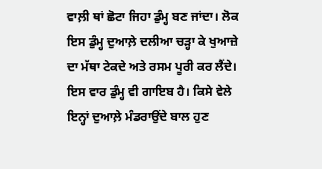ਵਾਲ਼ੀ ਥਾਂ ਛੋਟਾ ਜਿਹਾ ਡੁੰਮ੍ਹ ਬਣ ਜਾਂਦਾ। ਲੋਕ ਇਸ ਡੁੰਮ੍ਹ ਦੁਆਲ਼ੇ ਦਲੀਆ ਚੜ੍ਹਾ ਕੇ ਖੁਆਜ਼ੇ ਦਾ ਮੱਥਾ ਟੇਕਦੇ ਅਤੇ ਰਸਮ ਪੂਰੀ ਕਰ ਲੈਂਦੇ। ਇਸ ਵਾਰ ਡੁੰਮ੍ਹ ਵੀ ਗਾਇਬ ਹੈ। ਕਿਸੇ ਵੇਲੇ ਇਨ੍ਹਾਂ ਦੁਆਲ਼ੇ ਮੰਡਰਾਉਂਦੇ ਬਾਲ ਹੁਣ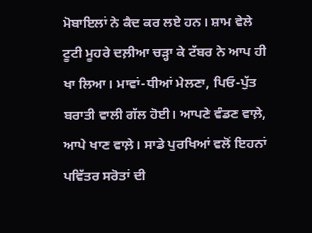ਮੋਬਾਇਲਾਂ ਨੇ ਕੈਦ ਕਰ ਲਏ ਹਨ। ਸ਼ਾਮ ਵੇਲੇ ਟੂਟੀ ਮੂਹਰੇ ਦਲ਼ੀਆ ਚੜ੍ਹਾ ਕੇ ਟੱਬਰ ਨੇ ਆਪ ਹੀ ਖਾ ਲਿਆ। ਮਾਵਾਂ-ਧੀਆਂ ਮੇਲਣਾ, ਪਿਓ-ਪੁੱਤ ਬਰਾਤੀ ਵਾਲੀ ਗੱਲ ਹੋਈ। ਆਪਣੇ ਵੰਡਣ ਵਾਲ਼ੇ, ਆਪੇ ਖਾਣ ਵਾਲ਼ੇ। ਸਾਡੇ ਪੁਰਖਿਆਂ ਵਲੋਂ ਇਹਨਾਂ ਪਵਿੱਤਰ ਸਰੋਤਾਂ ਦੀ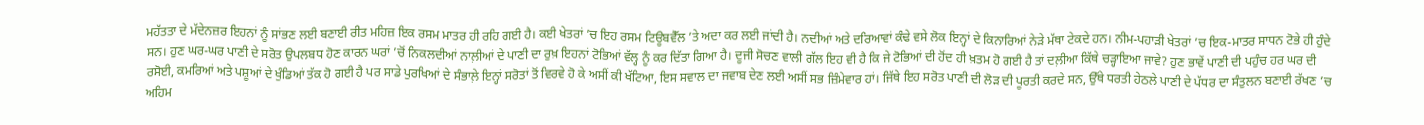ਮਹੱਤਤਾ ਦੇ ਮੱਦੇਨਜ਼ਰ ਇਹਨਾਂ ਨੂੰ ਸਾਂਭਣ ਲਈ ਬਣਾਈ ਰੀਤ ਮਹਿਜ਼ ਇਕ ਰਸਮ ਮਾਤਰ ਹੀ ਰਹਿ ਗਈ ਹੈ। ਕਈ ਖੇਤਰਾਂ ’ਚ ਇਹ ਰਸਮ ਟਿਊਬਵੈੱਲ ’ਤੇ ਅਦਾ ਕਰ ਲਈ ਜਾਂਦੀ ਹੈ। ਨਦੀਆਂ ਅਤੇ ਦਰਿਆਵਾਂ ਕੰਢੇ ਵਸੇ ਲੋਕ ਇਨ੍ਹਾਂ ਦੇ ਕਿਨਾਰਿਆਂ ਨੇੜੇ ਮੱਥਾ ਟੇਕਦੇ ਹਨ। ਨੀਮ-ਪਹਾੜੀ ਖੇਤਰਾਂ ’ਚ ਇਕ-ਮਾਤਰ ਸਾਧਨ ਟੋਭੇ ਹੀ ਹੁੰਦੇ ਸਨ। ਹੁਣ ਘਰ-ਘਰ ਪਾਣੀ ਦੇ ਸਰੋਤ ਉਪਲਬਧ ਹੋਣ ਕਾਰਨ ਘਰਾਂ ’ਚੋਂ ਨਿਕਲਦੀਆਂ ਨਾਲ਼ੀਆਂ ਦੇ ਪਾਣੀ ਦਾ ਰੁਖ਼ ਇਹਨਾਂ ਟੋਭਿਆਂ ਵੱਲ੍ਹ ਨੂੰ ਕਰ ਦਿੱਤਾ ਗਿਆ ਹੈ। ਦੂਜੀ ਸੋਚਣ ਵਾਲੀ ਗੱਲ ਇਹ ਵੀ ਹੈ ਕਿ ਜੇ ਟੋਭਿਆਂ ਦੀ ਹੋਂਦ ਹੀ ਖ਼ਤਮ ਹੋ ਗਈ ਹੈ ਤਾਂ ਦਲ਼ੀਆ ਕਿੱਥੇ ਚੜ੍ਹਾਇਆ ਜਾਵੇ? ਹੁਣ ਭਾਵੇਂ ਪਾਣੀ ਦੀ ਪਹੁੰਚ ਹਰ ਘਰ ਦੀ ਰਸੋਈ, ਕਮਰਿਆਂ ਅਤੇ ਪਸ਼ੂਆਂ ਦੇ ਖੁੰਡਿਆਂ ਤੱਕ ਹੋ ਗਈ ਹੈ ਪਰ ਸਾਡੇ ਪੁਰਖਿਆਂ ਦੇ ਸੰਭਾਲ਼ੇ ਇਨ੍ਹਾਂ ਸਰੋਤਾਂ ਤੋਂ ਵਿਰਵੇ ਹੋ ਕੇ ਅਸੀਂ ਕੀ ਖੱਟਿਆ, ਇਸ ਸਵਾਲ ਦਾ ਜਵਾਬ ਦੇਣ ਲਈ ਅਸੀਂ ਸਭ ਜ਼ਿੰਮੇਵਾਰ ਹਾਂ। ਜਿੱਥੇ ਇਹ ਸਰੋਤ ਪਾਣੀ ਦੀ ਲੋੜ ਦੀ ਪੂਰਤੀ ਕਰਦੇ ਸਨ, ਉੱਥੇ ਧਰਤੀ ਹੇਠਲੇ ਪਾਣੀ ਦੇ ਪੱਧਰ ਦਾ ਸੰਤੁਲਨ ਬਣਾਈ ਰੱਖਣ ’ਚ ਅਹਿਮ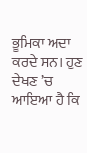ਭੂਮਿਕਾ ਅਦਾ ਕਰਦੇ ਸਨ। ਹੁਣ ਦੇਖਣ ’ਚ ਆਇਆ ਹੈ ਕਿ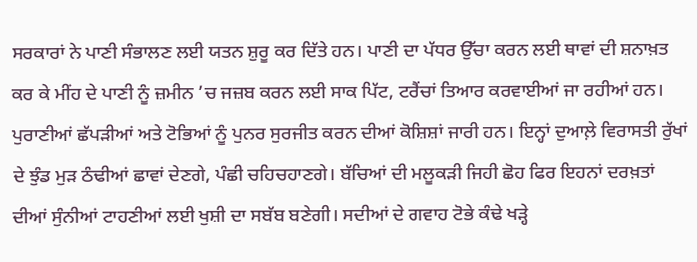ਸਰਕਾਰਾਂ ਨੇ ਪਾਣੀ ਸੰਭਾਲਣ ਲਈ ਯਤਨ ਸ਼ੁਰੂ ਕਰ ਦਿੱਤੇ ਹਨ। ਪਾਣੀ ਦਾ ਪੱਧਰ ਉੱਚਾ ਕਰਨ ਲਈ ਥਾਵਾਂ ਦੀ ਸ਼ਨਾਖ਼ਤ ਕਰ ਕੇ ਮੀਂਹ ਦੇ ਪਾਣੀ ਨੂੰ ਜ਼ਮੀਨ ’ਚ ਜਜ਼ਬ ਕਰਨ ਲਈ ਸਾਕ ਪਿੱਟ, ਟਰੈਂਚਾਂ ਤਿਆਰ ਕਰਵਾਈਆਂ ਜਾ ਰਹੀਆਂ ਹਨ। ਪੁਰਾਣੀਆਂ ਛੱਪੜੀਆਂ ਅਤੇ ਟੋਭਿਆਂ ਨੂੰ ਪੁਨਰ ਸੁਰਜੀਤ ਕਰਨ ਦੀਆਂ ਕੋਸ਼ਿਸ਼ਾਂ ਜਾਰੀ ਹਨ। ਇਨ੍ਹਾਂ ਦੁਆਲ਼ੇ ਵਿਰਾਸਤੀ ਰੁੱਖਾਂ ਦੇ ਝੁੰਡ ਮੁੜ ਠੰਢੀਆਂ ਛਾਵਾਂ ਦੇਣਗੇ, ਪੰਛੀ ਚਹਿਚਹਾਣਗੇ। ਬੱਚਿਆਂ ਦੀ ਮਲੂਕੜੀ ਜਿਹੀ ਛੋਹ ਫਿਰ ਇਹਨਾਂ ਦਰਖ਼ਤਾਂ ਦੀਆਂ ਸੁੰਨੀਆਂ ਟਾਹਣੀਆਂ ਲਈ ਖੁਸ਼ੀ ਦਾ ਸਬੱਬ ਬਣੇਗੀ। ਸਦੀਆਂ ਦੇ ਗਵਾਹ ਟੋਭੇ ਕੰਢੇ ਖੜ੍ਹੇ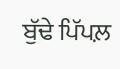ਬੁੱਢੇ ਪਿੱਪਲ਼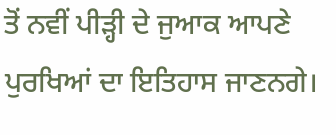ਤੋਂ ਨਵੀਂ ਪੀੜ੍ਹੀ ਦੇ ਜੁਆਕ ਆਪਣੇ ਪੁਰਖਿਆਂ ਦਾ ਇਤਿਹਾਸ ਜਾਣਨਗੇ।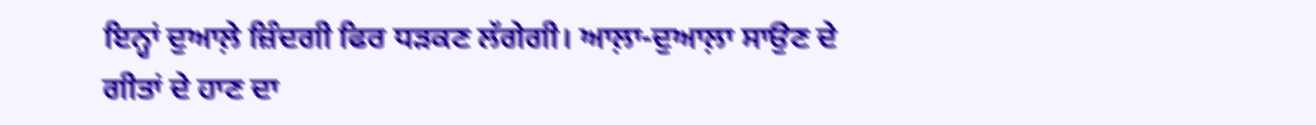ਇਨ੍ਹਾਂ ਦੁਆਲ਼ੇ ਜ਼ਿੰਦਗੀ ਫਿਰ ਧੜਕਣ ਲੱਗੇਗੀ। ਆਲ਼ਾ-ਦੁਆਲ਼ਾ ਸਾਉਣ ਦੇ ਗੀਤਾਂ ਦੇ ਹਾਣ ਦਾ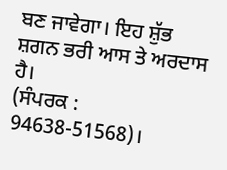ਬਣ ਜਾਵੇਗਾ। ਇਹ ਸ਼ੁੱਭ ਸ਼ਗਨ ਭਰੀ ਆਸ ਤੇ ਅਰਦਾਸ ਹੈ।
(ਸੰਪਰਕ : 94638-51568)।